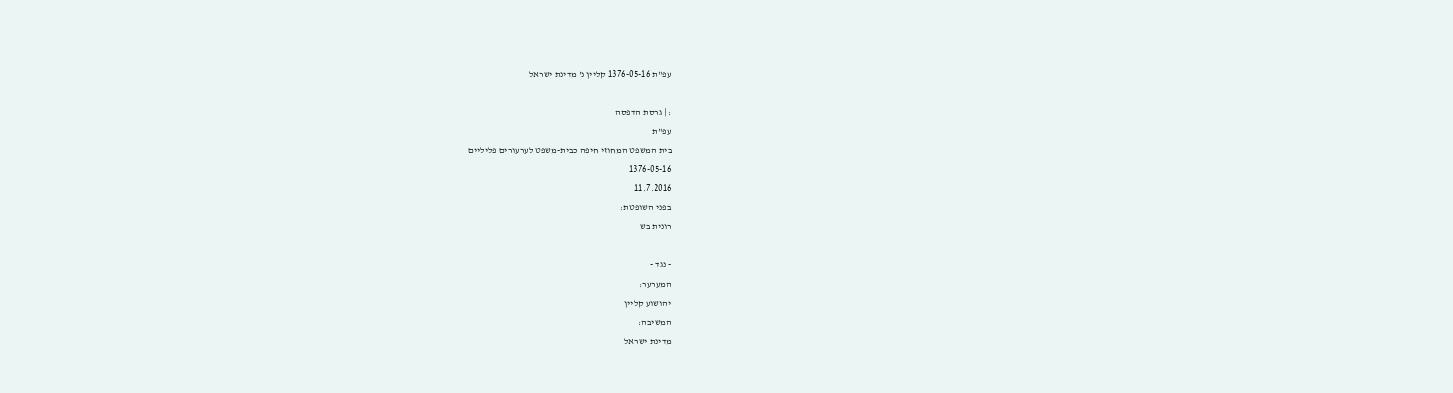עפ"ת 1376-05-16 קליין נ' מדינת ישראל

: | גרסת הדפסה
עפ"ת
בית המשפט המחוזי חיפה כבית-משפט לערעורים פליליים
1376-05-16
11.7.2016
בפני השופטת:
רונית בש

- נגד -
המערער:
יהושוע קליין
המשיבה:
מדינת ישראל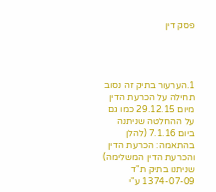פסק דין




1.הערעור בתיק זה נסוב תחילה על הכרעת הדין מיום 29.12.15 כמו גם על ההחלטה שניתנה ביום 7.1.16 (להלן בהתאמה: הכרעת הדין והכרעת הדין המשלימה) שניתנו בתיק ת"ד 1374-07-09 ע"י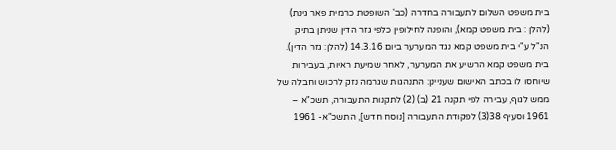בית משפט השלום לתעבורה בחדרה (כב' השופטת כרמית פאר גינת) (להלן : בית משפט קמא), והופנה לחילופין כלפי גזר הדין שניתן בתיק הנ"ל ע"י בית משפט קמא נגד המערער ביום 14.3.16 (להלן: גזר הדין). בית משפט קמא הרשיע את המערער, לאחר שמיעת ראיות, בעבירות שיוחסו לו בכתב האישום שעניינן: התנהגות שגרמה נזק לרכוש וחבלה של ממש לגוף, עבירה לפי תקנה 21 (ב) (2) לתקנות התעבורה, תשכ"א – 1961 וסעיף 38(3) לפקודת התעבורה [נוסח חדש], התשכ"א- 1961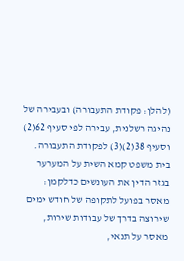(להלן: פקודת התעבורה) ובעבירה של נהיגה רשלנית, עבירה לפי סעיף 62(2) וסעיף 38(2)(3) לפקודת התעבורה. בית משפט קמא השית על המערער בגזר הדין את העונשים כדלקמן: מאסר בפועל לתקופה של חודש ימים שירוצה בדרך של עבודות שירות, מאסר על תנאי,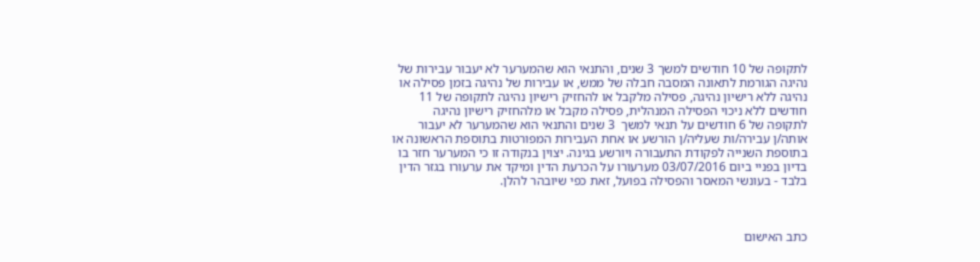לתקופה של 10 חודשים למשך 3 שנים, והתנאי הוא שהמערער לא יעבור עבירות של נהיגה הגורמת לתאונה המסבה חבלה של ממש, או עבירות של נהיגה בזמן פסילה או נהיגה ללא רישיון נהיגה, פסילה מלקבל או להחזיק רישיון נהיגה לתקופה של 11 חודשים ללא ניכוי הפסילה המנהלית, פסילה מקבל או מלהחזיק רישיון נהיגה לתקופה של 6 חודשים על תנאי למשך  3 שנים והתנאי הוא שהמערער לא יעבור אותה/ן עבירה/ות שעליה/ן הורשע או אחת העבירות המפורטות בתוספת הראשונה או בתוספת השנייה לפקודת התעבורה ויורשע בגינה. יצוין בנקודה זו כי המערער חזר בו בדיון בפניי ביום 03/07/2016 מערעורו על הכרעת הדין ומיקד את ערעורו בגזר הדין בלבד - בעונשי המאסר והפסילה בפועל, זאת כפי שיובהר להלן.



כתב האישום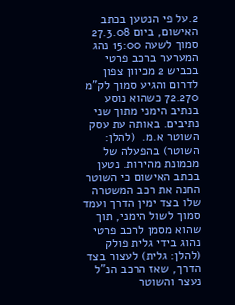2.על פי הנטען בכתב האישום, ביום 27.3.08 סמוך לשעה 15:00 נהג המערער ברכב פרטי בכביש 2 מכיוון צפון לדרום והגיע סמוך לק"מ 72.270 כשהוא נוסע בנתיב הימני מתוך שני נתיבים. באותה עת עסק השוטר א.מ.  (להלן: השוטר) בהפעלה של מכמונת מהירות. נטען בכתב האישום כי השוטר החנה את רכב המשטרה שלו בצד ימין הדרך ועמד סמוך לשול הימני, תוך שהוא מסמן לרכב פרטי נהוג בידי גלית פולק (להלן: גלית) לעצור בצד הדרך, שאז הרכב הנ"ל נעצר והשוטר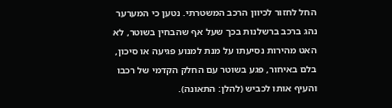החל לחזור לכיוון הרכב המשטרתי. נטען כי המערער נהג ברכב ברשלנות בכך שעל אף שהבחין בשוטר, לא האט מהירות נסיעתו על מנת למנוע פגיעה או סיכון, בלם באיחור, פגע בשוטר עם החלק הקדמי של רכבו והעיף אותו לכביש (להלן: התאונה).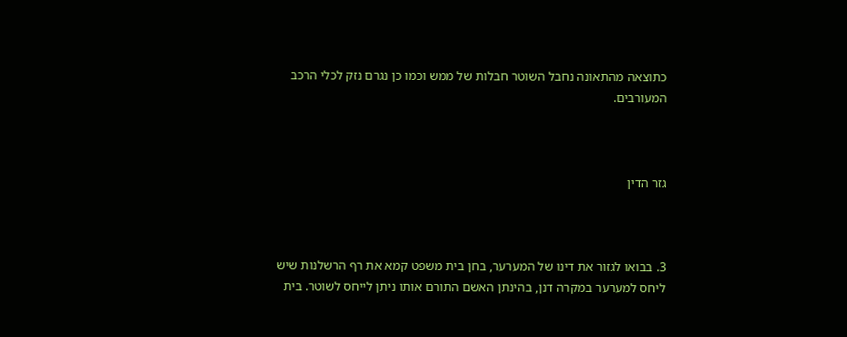כתוצאה מהתאונה נחבל השוטר חבלות של ממש וכמו כן נגרם נזק לכלי הרכב המעורבים.



גזר הדין



3. בבואו לגזור את דינו של המערער, בחן בית משפט קמא את רף הרשלנות שיש ליחס למערער במקרה דנן, בהינתן האשם התורם אותו ניתן לייחס לשוטר. בית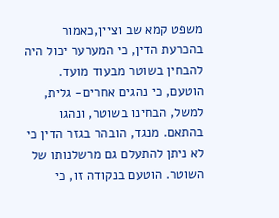משפט קמא שב וציין,כאמור בהכרעת הדין, כי המערער יכול היה להבחין בשוטר מבעוד מועד. הוטעם, כי נהגים אחרים- גלית, למשל, הבחינו בשוטר, ונהגו בהתאם. מנגד, הובהר בגזר הדין כי לא ניתן להתעלם גם מרשלנותו של השוטר. הוטעם בנקודה זו, כי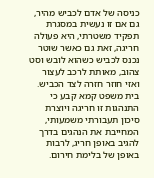כניסה של אדם לכביש מהיר, גם אם זו נעשית במסגרת תפקיד משטרתי, היא פעולה חריגה, זאת גם כאשר שוטר נכנס לכביש כשהוא לובש וסט צהוב, מאותת לרכב לעצור ואזי חוזר חזרה לצד הכביש. בית משפט קמא קבע כי התנהגות זו חריגה ויוצרת סיכון תעבורתי משמעותי, המחייבת את הנהגים בדרך להגיב באופן חריג, לרבות באופן של בלימת חירום.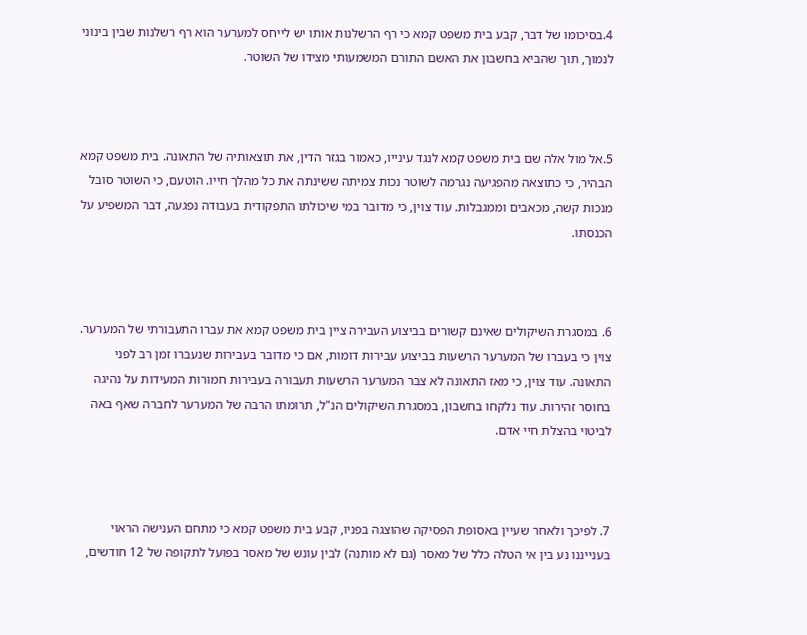4.בסיכומו של דבר, קבע בית משפט קמא כי רף הרשלנות אותו יש לייחס למערער הוא רף רשלנות שבין בינוני לנמוך, תוך שהביא בחשבון את האשם התורם המשמעותי מצידו של השוטר.



5.אל מול אלה שם בית משפט קמא לנגד עינייו, כאמור בגזר הדין, את תוצאותיה של התאונה. בית משפט קמא הבהיר, כי כתוצאה מהפגיעה נגרמה לשוטר נכות צמיתה ששינתה את כל מהלך חייו. הוטעם, כי השוטר סובל מנכות קשה, מכאבים וממגבלות. עוד צוין, כי מדובר במי שיכולתו התפקודית בעבודה נפגעה, דבר המשפיע על הכנסתו.



6. במסגרת השיקולים שאינם קשורים בביצוע העבירה ציין בית משפט קמא את עברו התעבורתי של המערער. צוין כי בעברו של המערער הרשעות בביצוע עבירות דומות, אם כי מדובר בעבירות שנעברו זמן רב לפני התאונה. עוד צוין, כי מאז התאונה לא צבר המערער הרשעות תעבורה בעבירות חמורות המעידות על נהיגה בחוסר זהירות. עוד נלקחו בחשבון, במסגרת השיקולים הנ"ל, תרומתו הרבה של המערער לחברה שאף באה לביטוי בהצלת חיי אדם.



7. לפיכך ולאחר שעיין באסופת הפסיקה שהוצגה בפניו, קבע בית משפט קמא כי מתחם הענישה הראוי בענייננו נע בין אי הטלה כלל של מאסר (גם לא מותנה) לבין עונש של מאסר בפועל לתקופה של 12 חודשים,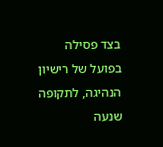בצד פסילה בפועל של רישיון הנהיגה, לתקופה שנעה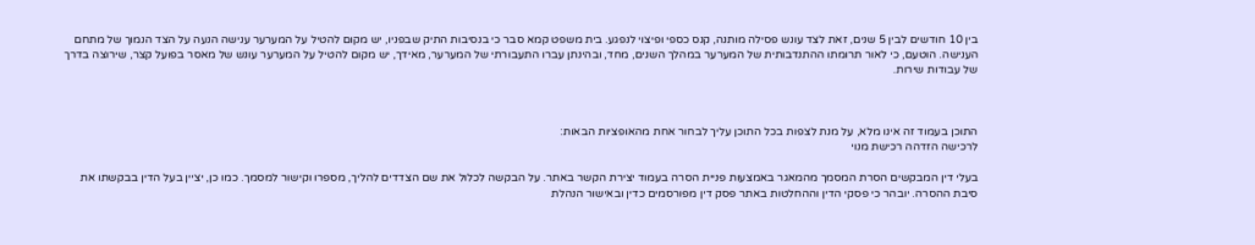בין 10 חודשים לבין 5 שנים, זאת לצד עונש פסילה מותנה, קנס כספי ופיצוי לנפגע. בית משפט קמא סבר כי בנסיבות התיק שבפניו, יש מקום להטיל על המערער ענישה הנעה על הצד הנמוך של מתחם הענישה. הוטעם, כי לאור תרומתו ההתנדבותית של המערער במהלך השנים, מחד, ובהינתן עברו התעבורתי של המערער, מאידך, יש מקום להטיל על המערער עונש של מאסר בפועל קצר, שירוצה בדרך של עבודות שירות.



התוכן בעמוד זה אינו מלא, על מנת לצפות בכל התוכן עליך לבחור אחת מהאופציות הבאות:
לרכישה הזדהה רכישת מנוי

בעלי דין המבקשים הסרת המסמך מהמאגר באמצעות פניית הסרה בעמוד יצירת הקשר באתר. על הבקשה לכלול את שם הצדדים להליך, מספרו וקישור למסמך. כמו כן, יציין בעל הדין בבקשתו את סיבת ההסרה. יובהר כי פסקי הדין וההחלטות באתר פסק דין מפורסמים כדין ובאישור הנהלת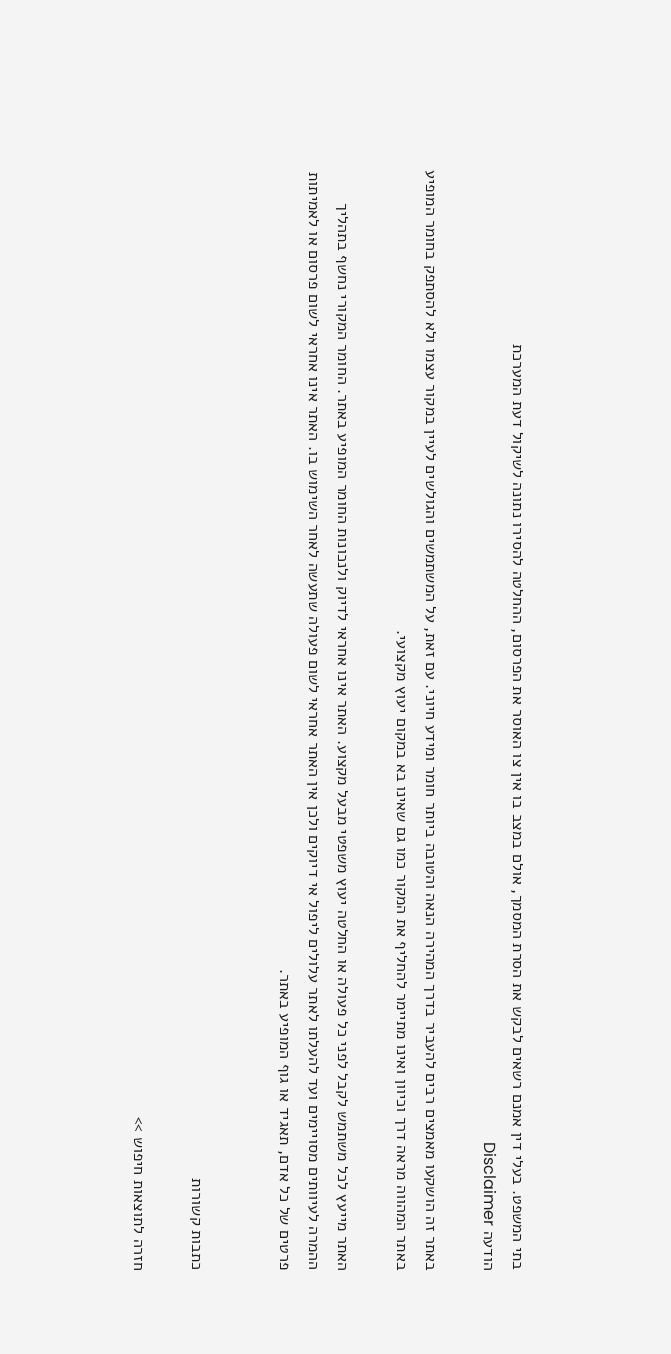בתי המשפט. בעלי דין אמנם רשאים לבקש את הסרת המסמך, אולם במצב בו אין צו האוסר את הפרסום, ההחלטה להסירו נתונה לשיקול דעת המערכת
הודעה Disclaimer

באתר זה הושקעו מאמצים רבים להעביר בדרך המהירה הנאה והטובה ביותר חומר ומידע חיוני. עם זאת, על המשתמשים והגולשים לעיין במקור עצמו ולא להסתפק בחומר המופיע באתר המהווה מראה דרך וכיוון ואינו מתיימר להחליף את המקור כמו גם שאינו בא במקום יעוץ מקצועי.

האתר מייעץ לכל משתמש לקבל לפני כל פעולה או החלטה יעוץ משפטי מבעל מקצוע. האתר אינו אחראי לדיוק ולנכונות החומר המופיע באתר. החומר המקורי נחשף בתהליך ההמרה לעיוותים מסויימים ועד להעלתו לאתר עלולים ליפול אי דיוקים ולכן אין האתר אחראי לשום פעולה שתעשה לאחר השימוש בו. האתר אינו אחראי לשום פרסום או לאמיתות פרטים של כל אדם, תאגיד או גוף המופיע באתר.


כתבות קשורות

חזרה לתוצאות חיפוש >>